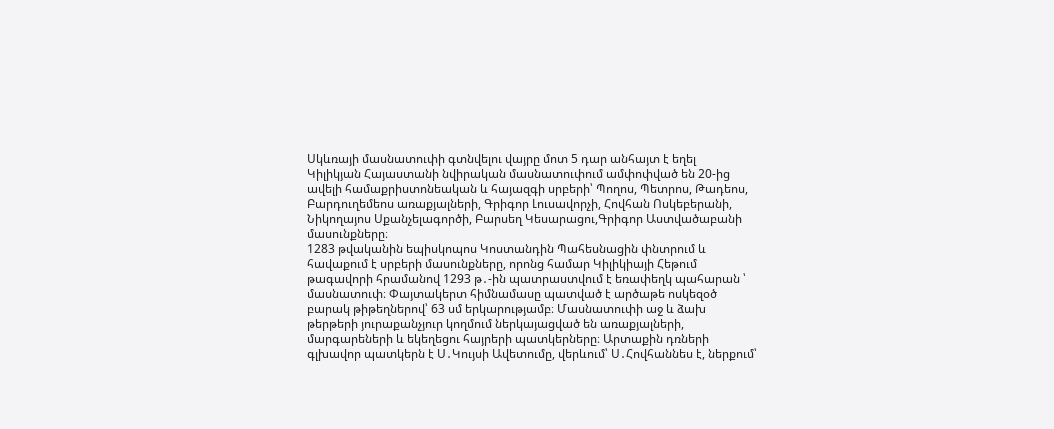Սկևռայի մասնատուփի գտնվելու վայրը մոտ 5 դար անհայտ է եղել
Կիլիկյան Հայաստանի նվիրական մասնատուփում ամփոփված են 20-ից ավելի համաքրիստոնեական և հայազգի սրբերի՝ Պողոս, Պետրոս, Թադեոս, Բարդուղեմեոս առաքյալների, Գրիգոր Լուսավորչի, Հովհան Ոսկեբերանի, Նիկողայոս Սքանչելագործի, Բարսեղ Կեսարացու,Գրիգոր Աստվածաբանի մասունքները։
1283 թվականին եպիսկոպոս Կոստանդին Պահեսնացին փնտրում և հավաքում է սրբերի մասունքները, որոնց համար Կիլիկիայի Հեթում թագավորի հրամանով 1293 թ․-ին պատրաստվում է եռափեղկ պահարան ՝ մասնատուփ։ Փայտակերտ հիմնամասը պատված է արծաթե ոսկեզօծ բարակ թիթեղներով՝ 63 սմ երկարությամբ։ Մասնատուփի աջ և ձախ թերթերի յուրաքանչյուր կողմում ներկայացված են առաքյալների, մարգարեների և եկեղեցու հայրերի պատկերները։ Արտաքին դռների գլխավոր պատկերն է Ս․Կույսի Ավետումը, վերևում՝ Ս․Հովհաննես է, ներքում՝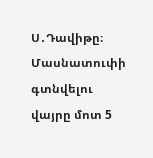Ս․Դավիթը։
Մասնատուփի գտնվելու վայրը մոտ 5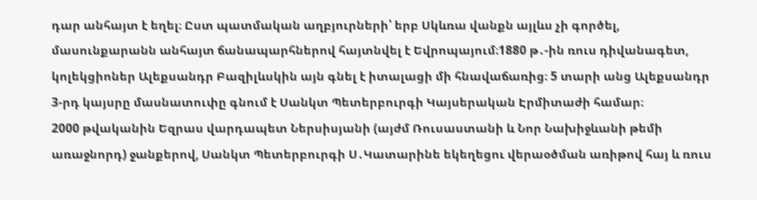դար անհայտ է եղել։ Ըստ պատմական աղբյուրների՝ երբ Սկևռա վանքն այլևս չի գործել, մասունքարանն անհայտ ճանապարհներով հայտնվել է Եվրոպայում։1880 թ․-ին ռուս դիվանագետ, կոլեկցիոներ Ալեքսանդր Բազիլևսկին այն գնել է իտալացի մի հնավաճառից։ 5 տարի անց Ալեքսանդր 3-րդ կայսրը մասնատուփը գնում է Սանկտ Պետերբուրգի Կայսերական Էրմիտաժի համար։
2000 թվականին Եզրաս վարդապետ Ներսիսյանի (այժմ Ռուսաստանի և Նոր Նախիջևանի թեմի առաջնորդ) ջանքերով, Սանկտ Պետերբուրգի Ս․Կատարինե եկեղեցու վերաօծման առիթով հայ և ռուս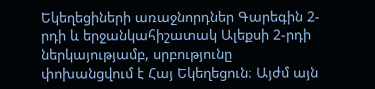Եկեղեցիների առաջնորդներ Գարեգին 2-րդի և երջանկահիշատակ Ալեքսի 2-րդի ներկայությամբ, սրբությունը փոխանցվում է Հայ Եկեղեցուն։ Այժմ այն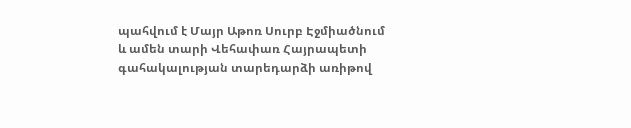պահվում է Մայր Աթոռ Սուրբ Էջմիածնում և ամեն տարի Վեհափառ Հայրապետի գահակալության տարեդարձի առիթով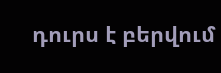դուրս է բերվում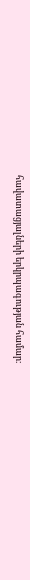հավատացյալների երկրպագության համար։